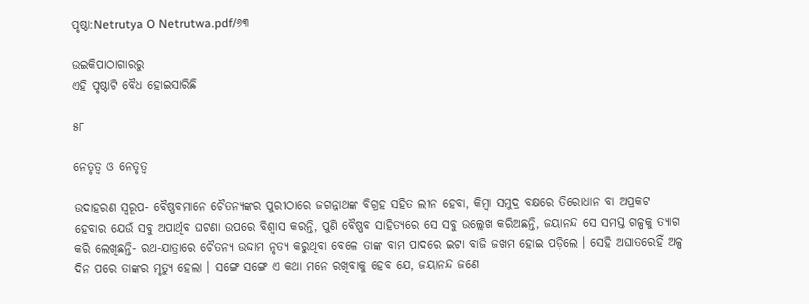ପୃଷ୍ଠା:Netrutya O Netrutwa.pdf/୬୩

ଉଇକିପାଠାଗାର‌ରୁ
ଏହି ପୃଷ୍ଠାଟି ବୈଧ ହୋଇସାରିଛି

୫୮

ନେତୃତ୍ୱ ଓ ନେତୃତ୍ୱ

ଉଦାହରଣ ସ୍ୱରୂପ- ବୈଷ୍ଣବମାନେ ଚୈତନ୍ୟଙ୍କର ପୁରୀଠାରେ ଜଗନ୍ନାଥଙ୍କ ବିଗ୍ରହ ସ‌ହିତ ଲୀନ ହେବା, କିମ୍ବା ସମୁଦ୍ର ବକ୍ଷରେ ତିରୋଧାନ ବା ଅପ୍ରକଟ ହେବାର ଯେଉଁ ସବୁ ଅପାର୍ଥିବ ଘଟଣା ଉପରେ ବିଶ୍ୱାସ କରନ୍ତି, ପୁଣି ବୈଷ୍ଣବ ସାହିତ୍ୟରେ ସେ ସବୁ ଉଲ୍ଲେଖ କରିଅଛନ୍ତି, ଜୟାନନ୍ଦ ସେ ସମସ୍ତ ଗଳ୍ପକୁ ତ୍ୟାଗ କରି ଲେଖିଛନ୍ତି- ରଥ-ଯାତ୍ରାରେ ଚୈତନ୍ୟ ଉଦ୍ଦାମ ନୃତ୍ୟ କରୁଥିବା ବେଳେ ତାଙ୍କ ବାମ ପାଦରେ ଇଟା ବାଜି ଜଖମ ହୋଇ ପଡ଼ିଲେ । ସେହି ଅଘାତରେହିଁ ଅଳ୍ପ ଦିନ ପରେ ତାଙ୍କର ମୃତ୍ୟୁ ହେଲା । ସଙ୍ଗେ ସଙ୍ଗେ ଏ କଥା ମନେ ରଖିବାକୁ ହେବ ଯେ, ଜୟାନନ୍ଦ ଜଣେ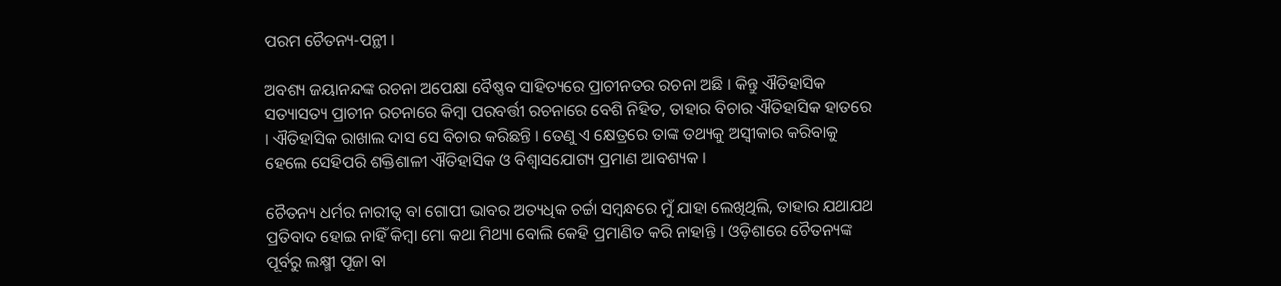ପରମ ଚୈତନ୍ୟ-ପନ୍ଥୀ ।

ଅବଶ୍ୟ ଜୟାନନ୍ଦଙ୍କ ରଚନା ଅପେକ୍ଷା ବୈଷ୍ଣବ ସାହିତ୍ୟରେ ପ୍ରାଚୀନତର ରଚନା ଅଛି । କିନ୍ତୁ ଐତିହାସିକ ସତ୍ୟାସତ୍ୟ ପ୍ରାଚୀନ ରଚନାରେ କିମ୍ବା ପରବର୍ତ୍ତୀ ରଚନାରେ ବେଶି ନିହିତ, ତାହାର ବିଚାର ଐତିହାସିକ ହାତରେ । ଐତିହାସିକ ରାଖାଲ ଦାସ ସେ ବିଚାର କରିଛନ୍ତି । ତେଣୁ ଏ କ୍ଷେତ୍ରରେ ତାଙ୍କ ତ‌ଥ୍ୟକୁ ଅସ୍ୱୀକାର କରିବାକୁ ହେଲେ ସେହିପରି ଶକ୍ତିଶାଳୀ ଐତିହାସିକ ଓ ବିଶ୍ୱାସଯୋଗ୍ୟ ପ୍ରମାଣ ଆବଶ୍ୟକ ।

ଚୈତନ୍ୟ ଧର୍ମର ନାରୀତ୍ୱ ବା ଗୋପୀ ଭାବର ଅତ୍ୟଧିକ ଚର୍ଚ୍ଚା ସମ୍ବନ୍ଧରେ ମୁଁ ଯାହା ଲେଖିଥିଲି, ତାହାର ଯଥାଯଥ ପ୍ରତିବାଦ ହୋଇ ନାହିଁ କିମ୍ବା ମୋ କଥା ମିଥ୍ୟା ବୋଲି କେହି ପ୍ରମାଣିତ କରି ନାହାନ୍ତି । ଓଡ଼ିଶାରେ ଚୈତନ୍ୟଙ୍କ ପୂର୍ବରୁ ଲକ୍ଷ୍ମୀ ପୂଜା ବା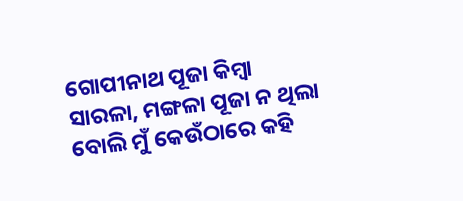ଗୋପୀନାଥ ପୂଜା କିମ୍ବା ସାରଳା, ମଙ୍ଗଳା ପୂଜା ନ ଥିଲା ବୋଲି ମୁଁ କେଉଁଠାରେ କ‌ହି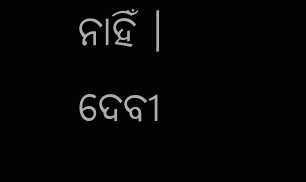ନାହିଁ । ଦେବୀ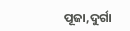ପୂଜା,ଦୁର୍ଗା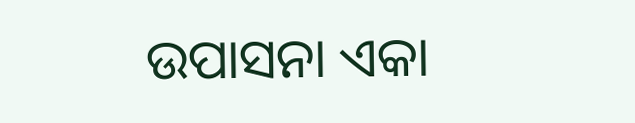ଉପାସନା ଏକା